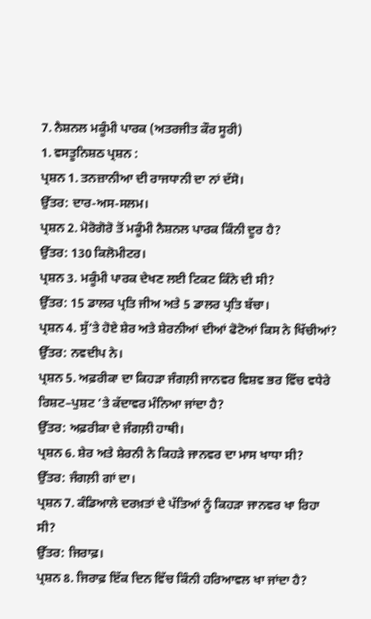7. ਨੈਸ਼ਨਲ ਮਕੂੰਮੀ ਪਾਰਕ (ਅਤਰਜੀਤ ਕੌਰ ਸੂਰੀ)
1. ਵਸਤੂਨਿਸ਼ਠ ਪ੍ਰਸ਼ਨ :
ਪ੍ਰਸ਼ਨ 1. ਤਨਜ਼ਾਨੀਆ ਦੀ ਰਾਜਧਾਨੀ ਦਾ ਨਾਂ ਦੱਸੋ।
ਉੱਤਰ: ਦਾਰ-ਅਸ-ਸਲਮ।
ਪ੍ਰਸ਼ਨ 2. ਮੋਰੋਗੋਰੋ ਤੋਂ ਮਕੂੰਮੀ ਨੈਸ਼ਨਲ ਪਾਰਕ ਕਿੰਨੀ ਦੂਰ ਹੈ?
ਉੱਤਰ: 130 ਕਿਲੋਮੀਟਰ।
ਪ੍ਰਸ਼ਨ 3. ਮਕੂੰਮੀ ਪਾਰਕ ਦੇਖਣ ਲਈ ਟਿਕਟ ਕਿੰਨੇ ਦੀ ਸੀ?
ਉੱਤਰ: 15 ਡਾਲਰ ਪ੍ਰਤਿ ਜੀਅ ਅਤੇ 5 ਡਾਲਰ ਪ੍ਰਤਿ ਬੱਚਾ।
ਪ੍ਰਸ਼ਨ 4. ਸੁੱ’ਤੇ ਹੋਏ ਸ਼ੇਰ ਅਤੇ ਸ਼ੇਰਨੀਆਂ ਦੀਆਂ ਫੋਟੋਆਂ ਕਿਸ ਨੇ ਖਿੱਚੀਆਂ?
ਉੱਤਰ: ਨਵਦੀਪ ਨੇ।
ਪ੍ਰਸ਼ਨ 5. ਅਫ਼ਰੀਕਾ ਦਾ ਕਿਹੜਾ ਜੰਗਲ਼ੀ ਜਾਨਵਰ ਵਿਸ਼ਵ ਭਰ ਵਿੱਚ ਵਧੇਰੇ ਰਿਸ਼ਟ–ਪੁਸ਼ਟ ’ਤੇ ਕੱਦਾਵਰ ਮੰਨਿਆ ਜਾਂਦਾ ਹੈ?
ਉੱਤਰ: ਅਫ਼ਰੀਕਾ ਦੇ ਜੰਗਲ਼ੀ ਹਾਥੀ।
ਪ੍ਰਸ਼ਨ 6. ਸ਼ੇਰ ਅਤੇ ਸ਼ੇਰਨੀ ਨੇ ਕਿਹੜੇ ਜਾਨਵਰ ਦਾ ਮਾਸ ਖਾਧਾ ਸੀ?
ਉੱਤਰ: ਜੰਗਲ਼ੀ ਗਾਂ ਦਾ।
ਪ੍ਰਸ਼ਨ 7. ਕੰਡਿਆਲੇ ਦਰਖ਼ਤਾਂ ਦੇ ਪੱਤਿਆਂ ਨੂੰ ਕਿਹੜਾ ਜਾਨਵਰ ਖਾ ਰਿਹਾ ਸੀ?
ਉੱਤਰ: ਜਿਰਾਫ਼।
ਪ੍ਰਸ਼ਨ 8. ਜਿਰਾਫ਼ ਇੱਕ ਦਿਨ ਵਿੱਚ ਕਿੰਨੀ ਹਰਿਆਵਲ ਖਾ ਜਾਂਦਾ ਹੈ?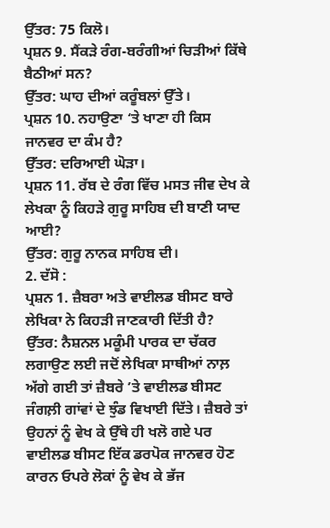ਉੱਤਰ: 75 ਕਿਲੋ।
ਪ੍ਰਸ਼ਨ 9. ਸੈਂਕੜੇ ਰੰਗ-ਬਰੰਗੀਆਂ ਚਿੜੀਆਂ ਕਿੱਥੇ ਬੈਠੀਆਂ ਸਨ?
ਉੱਤਰ: ਘਾਹ ਦੀਆਂ ਕਰੂੰਬਲਾਂ ਉੱਤੇ।
ਪ੍ਰਸ਼ਨ 10. ਨਹਾਉਣਾ ‘ਤੇ ਖਾਣਾ ਹੀ ਕਿਸ ਜਾਨਵਰ ਦਾ ਕੰਮ ਹੈ?
ਉੱਤਰ: ਦਰਿਆਈ ਘੋੜਾ।
ਪ੍ਰਸ਼ਨ 11. ਰੱਬ ਦੇ ਰੰਗ ਵਿੱਚ ਮਸਤ ਜੀਵ ਦੇਖ ਕੇ ਲੇਖਕਾ ਨੂੰ ਕਿਹੜੇ ਗੁਰੂ ਸਾਹਿਬ ਦੀ ਬਾਣੀ ਯਾਦ ਆਈ?
ਉੱਤਰ: ਗੁਰੂ ਨਾਨਕ ਸਾਹਿਬ ਦੀ।
2. ਦੱਸੋ :
ਪ੍ਰਸ਼ਨ 1. ਜ਼ੈਬਰਾ ਅਤੇ ਵਾਈਲਡ ਬੀਸਟ ਬਾਰੇ ਲੇਖਿਕਾ ਨੇ ਕਿਹੜੀ ਜਾਣਕਾਰੀ ਦਿੱਤੀ ਹੈ?
ਉੱਤਰ: ਨੈਸ਼ਨਲ ਮਕੂੰਮੀ ਪਾਰਕ ਦਾ ਚੱਕਰ ਲਗਾਉਣ ਲਈ ਜਦੋਂ ਲੇਖਿਕਾ ਸਾਥੀਆਂ ਨਾਲ਼ ਅੱਗੇ ਗਈ ਤਾਂ ਜ਼ੈਬਰੇ ’ਤੇ ਵਾਈਲਡ ਬੀਸਟ ਜੰਗਲ਼ੀ ਗਾਂਵਾਂ ਦੇ ਝੁੰਡ ਵਿਖਾਈ ਦਿੱਤੇ। ਜ਼ੈਬਰੇ ਤਾਂ ਉਹਨਾਂ ਨੂੰ ਵੇਖ ਕੇ ਉੱਥੇ ਹੀ ਖਲੋ ਗਏ ਪਰ ਵਾਈਲਡ ਬੀਸਟ ਇੱਕ ਡਰਪੋਕ ਜਾਨਵਰ ਹੋਣ ਕਾਰਨ ਓਪਰੇ ਲੋਕਾਂ ਨੂੰ ਵੇਖ ਕੇ ਭੱਜ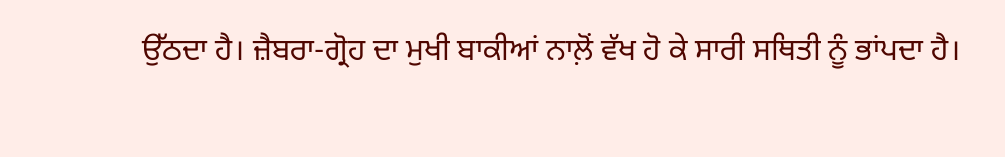ਉੱਠਦਾ ਹੈ। ਜ਼ੈਬਰਾ-ਗ੍ਰੋਹ ਦਾ ਮੁਖੀ ਬਾਕੀਆਂ ਨਾਲ਼ੋਂ ਵੱਖ ਹੋ ਕੇ ਸਾਰੀ ਸਥਿਤੀ ਨੂੰ ਭਾਂਪਦਾ ਹੈ।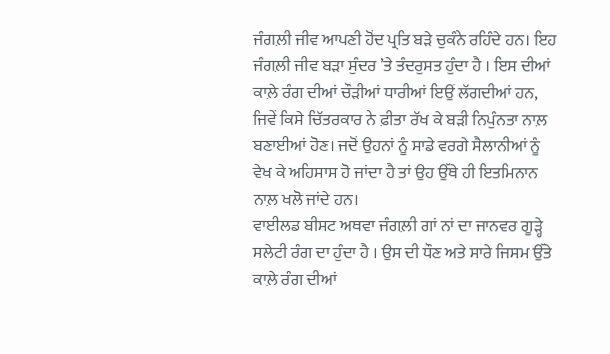ਜੰਗਲ਼ੀ ਜੀਵ ਆਪਣੀ ਹੋਂਦ ਪ੍ਰਤਿ ਬੜੇ ਚੁਕੰਨੇ ਰਹਿੰਦੇ ਹਨ। ਇਹ ਜੰਗਲ਼ੀ ਜੀਵ ਬੜਾ ਸੁੰਦਰ ’ਤੇ ਤੰਦਰੁਸਤ ਹੁੰਦਾ ਹੈ । ਇਸ ਦੀਆਂ ਕਾਲ਼ੇ ਰੰਗ ਦੀਆਂ ਚੌੜੀਆਂ ਧਾਰੀਆਂ ਇਉਂ ਲੱਗਦੀਆਂ ਹਨ, ਜਿਵੇਂ ਕਿਸੇ ਚਿੱਤਰਕਾਰ ਨੇ ਫ਼ੀਤਾ ਰੱਖ ਕੇ ਬੜੀ ਨਿਪੁੰਨਤਾ ਨਾਲ਼ ਬਣਾਈਆਂ ਹੋਣ। ਜਦੋਂ ਉਹਨਾਂ ਨੂੰ ਸਾਡੇ ਵਰਗੇ ਸੈਲਾਨੀਆਂ ਨੂੰ ਵੇਖ ਕੇ ਅਹਿਸਾਸ ਹੋ ਜਾਂਦਾ ਹੈ ਤਾਂ ਉਹ ਉੱਥੇ ਹੀ ਇਤਮਿਨਾਨ ਨਾਲ਼ ਖਲੋ ਜਾਂਦੇ ਹਨ।
ਵਾਈਲਡ ਬੀਸਟ ਅਥਵਾ ਜੰਗਲ਼ੀ ਗਾਂ ਨਾਂ ਦਾ ਜਾਨਵਰ ਗੂੜ੍ਹੇ ਸਲੇਟੀ ਰੰਗ ਦਾ ਹੁੰਦਾ ਹੈ । ਉਸ ਦੀ ਧੌਣ ਅਤੇ ਸਾਰੇ ਜਿਸਮ ਉੱਤੇ ਕਾਲ਼ੇ ਰੰਗ ਦੀਆਂ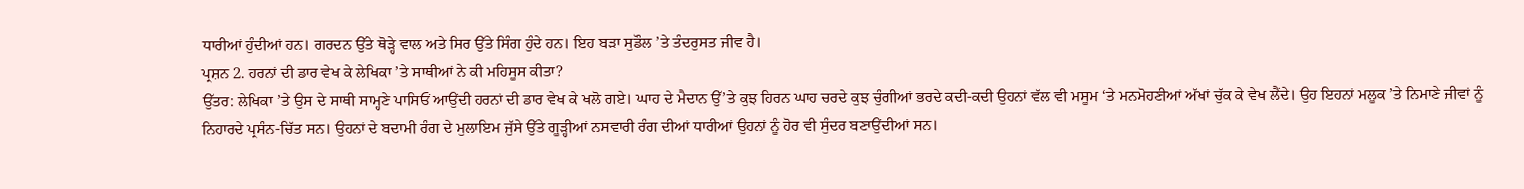ਧਾਰੀਆਂ ਹੁੰਦੀਆਂ ਹਨ। ਗਰਦਨ ਉੱਤੇ ਥੋੜ੍ਹੇ ਵਾਲ ਅਤੇ ਸਿਰ ਉੱਤੇ ਸਿੰਗ ਹੁੰਦੇ ਹਨ। ਇਹ ਬੜਾ ਸੁਡੌਲ ’ਤੇ ਤੰਦਰੁਸਤ ਜੀਵ ਹੈ।
ਪ੍ਰਸ਼ਨ 2. ਹਰਨਾਂ ਦੀ ਡਾਰ ਵੇਖ ਕੇ ਲੇਖਿਕਾ ’ਤੇ ਸਾਥੀਆਂ ਨੇ ਕੀ ਮਹਿਸੂਸ ਕੀਤਾ?
ਉੱਤਰ: ਲੇਖਿਕਾ ’ਤੇ ਉਸ ਦੇ ਸਾਥੀ ਸਾਮ੍ਹਣੇ ਪਾਸਿਓਂ ਆਉਂਦੀ ਹਰਨਾਂ ਦੀ ਡਾਰ ਵੇਖ ਕੇ ਖਲੋ ਗਏ। ਘਾਹ ਦੇ ਮੈਦਾਨ ਉੱ’ਤੇ ਕੁਝ ਹਿਰਨ ਘਾਹ ਚਰਦੇ ਕੁਝ ਚੁੰਗੀਆਂ ਭਰਦੇ ਕਦੀ-ਕਦੀ ਉਹਨਾਂ ਵੱਲ ਵੀ ਮਸੂਮ ‘ਤੇ ਮਨਮੋਹਣੀਆਂ ਅੱਖਾਂ ਚੁੱਕ ਕੇ ਵੇਖ ਲੈਂਦੇ। ਉਹ ਇਹਨਾਂ ਮਲੂਕ ’ਤੇ ਨਿਮਾਣੇ ਜੀਵਾਂ ਨੂੰ ਨਿਹਾਰਦੇ ਪ੍ਰਸੰਨ-ਚਿੱਤ ਸਨ। ਉਹਨਾਂ ਦੇ ਬਦਾਮੀ ਰੰਗ ਦੇ ਮੁਲਾਇਮ ਜੁੱਸੇ ਉੱਤੇ ਗੂੜ੍ਹੀਆਂ ਨਸਵਾਰੀ ਰੰਗ ਦੀਆਂ ਧਾਰੀਆਂ ਉਹਨਾਂ ਨੂੰ ਹੋਰ ਵੀ ਸੁੰਦਰ ਬਣਾਉਂਦੀਆਂ ਸਨ।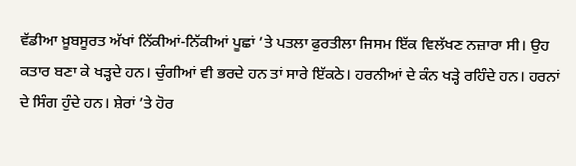ਵੱਡੀਆ ਖ਼ੂਬਸੂਰਤ ਅੱਖਾਂ ਨਿੱਕੀਆਂ-ਨਿੱਕੀਆਂ ਪੂਛਾਂ ’ਤੇ ਪਤਲਾ ਫੁਰਤੀਲਾ ਜਿਸਮ ਇੱਕ ਵਿਲੱਖਣ ਨਜ਼ਾਰਾ ਸੀ। ਉਹ ਕਤਾਰ ਬਣਾ ਕੇ ਖੜ੍ਹਦੇ ਹਨ। ਚੁੰਗੀਆਂ ਵੀ ਭਰਦੇ ਹਨ ਤਾਂ ਸਾਰੇ ਇੱਕਠੇ। ਹਰਨੀਆਂ ਦੇ ਕੰਨ ਖੜ੍ਹੇ ਰਹਿੰਦੇ ਹਨ। ਹਰਨਾਂ ਦੇ ਸਿੰਗ ਹੁੰਦੇ ਹਨ। ਸ਼ੇਰਾਂ ’ਤੇ ਹੋਰ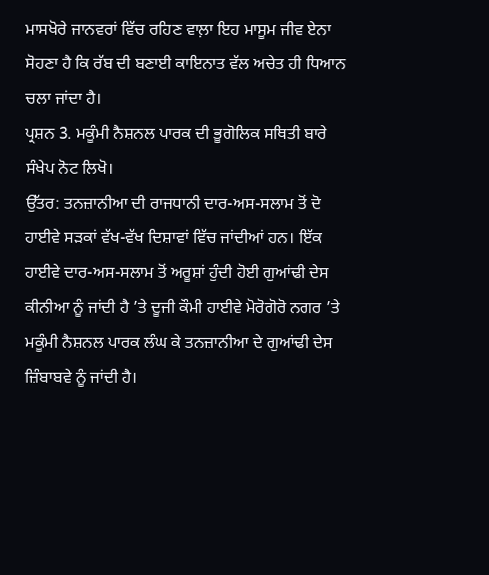ਮਾਸਖੋਰੇ ਜਾਨਵਰਾਂ ਵਿੱਚ ਰਹਿਣ ਵਾਲ਼ਾ ਇਹ ਮਾਸੂਮ ਜੀਵ ਏਨਾ ਸੋਹਣਾ ਹੈ ਕਿ ਰੱਬ ਦੀ ਬਣਾਈ ਕਾਇਨਾਤ ਵੱਲ ਅਚੇਤ ਹੀ ਧਿਆਨ ਚਲਾ ਜਾਂਦਾ ਹੈ।
ਪ੍ਰਸ਼ਨ 3. ਮਕੂੰਮੀ ਨੈਸ਼ਨਲ ਪਾਰਕ ਦੀ ਭੂਗੋਲਿਕ ਸਥਿਤੀ ਬਾਰੇ ਸੰਖੇਪ ਨੋਟ ਲਿਖੋ।
ਉੱਤਰ: ਤਨਜ਼ਾਨੀਆ ਦੀ ਰਾਜਧਾਨੀ ਦਾਰ-ਅਸ-ਸਲਾਮ ਤੋਂ ਦੋ ਹਾਈਵੇ ਸੜਕਾਂ ਵੱਖ-ਵੱਖ ਦਿਸ਼ਾਵਾਂ ਵਿੱਚ ਜਾਂਦੀਆਂ ਹਨ। ਇੱਕ ਹਾਈਵੇ ਦਾਰ-ਅਸ-ਸਲਾਮ ਤੋਂ ਅਰੂਸ਼ਾਂ ਹੁੰਦੀ ਹੋਈ ਗੁਆਂਢੀ ਦੇਸ ਕੀਨੀਆ ਨੂੰ ਜਾਂਦੀ ਹੈ ’ਤੇ ਦੂਜੀ ਕੌਮੀ ਹਾਈਵੇ ਮੋਰੋਗੋਰੋ ਨਗਰ ’ਤੇ ਮਕੂੰਮੀ ਨੈਸ਼ਨਲ ਪਾਰਕ ਲੰਘ ਕੇ ਤਨਜ਼ਾਨੀਆ ਦੇ ਗੁਆਂਢੀ ਦੇਸ ਜ਼ਿੰਬਾਬਵੇ ਨੂੰ ਜਾਂਦੀ ਹੈ।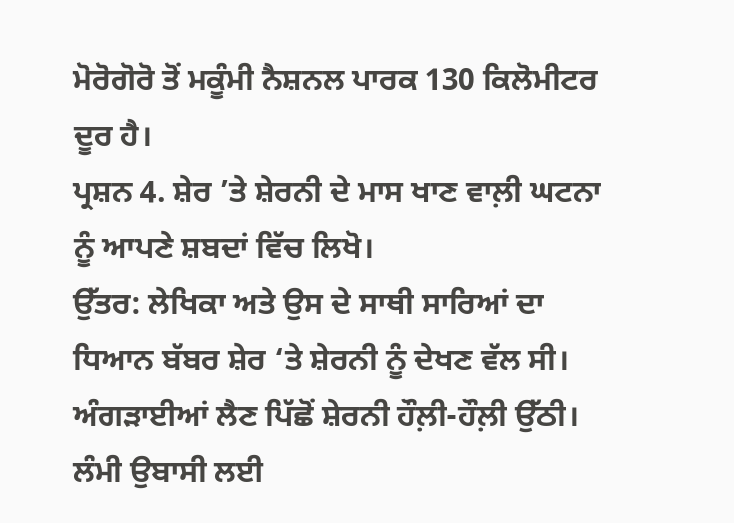ਮੋਰੋਗੋਰੋ ਤੋਂ ਮਕੂੰਮੀ ਨੈਸ਼ਨਲ ਪਾਰਕ 130 ਕਿਲੋਮੀਟਰ ਦੂਰ ਹੈ।
ਪ੍ਰਸ਼ਨ 4. ਸ਼ੇਰ ’ਤੇ ਸ਼ੇਰਨੀ ਦੇ ਮਾਸ ਖਾਣ ਵਾਲ਼ੀ ਘਟਨਾ ਨੂੰ ਆਪਣੇ ਸ਼ਬਦਾਂ ਵਿੱਚ ਲਿਖੋ।
ਉੱਤਰ: ਲੇਖਿਕਾ ਅਤੇ ਉਸ ਦੇ ਸਾਥੀ ਸਾਰਿਆਂ ਦਾ ਧਿਆਨ ਬੱਬਰ ਸ਼ੇਰ ‘ਤੇ ਸ਼ੇਰਨੀ ਨੂੰ ਦੇਖਣ ਵੱਲ ਸੀ। ਅੰਗੜਾਈਆਂ ਲੈਣ ਪਿੱਛੋਂ ਸ਼ੇਰਨੀ ਹੌਲ਼ੀ-ਹੌਲ਼ੀ ਉੱਠੀ। ਲੰਮੀ ਉਬਾਸੀ ਲਈ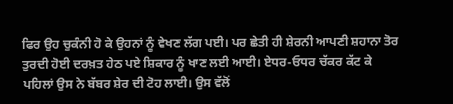ਫਿਰ ਉਹ ਚੁਕੰਨੀ ਹੋ ਕੇ ਉਹਨਾਂ ਨੂੰ ਵੇਖਣ ਲੱਗ ਪਈ। ਪਰ ਛੇਤੀ ਹੀ ਸ਼ੇਰਨੀ ਆਪਣੀ ਸ਼ਹਾਨਾ ਤੋਰ ਤੁਰਦੀ ਹੋਈ ਦਰਖ਼ਤ ਹੇਠ ਪਏ ਸ਼ਿਕਾਰ ਨੂੰ ਖਾਣ ਲਈ ਆਈ। ਏਧਰ-ਓਧਰ ਚੱਕਰ ਕੱਟ ਕੇ ਪਹਿਲਾਂ ਉਸ ਨੇ ਬੱਬਰ ਸ਼ੇਰ ਦੀ ਟੋਹ ਲਾਈ। ਉਸ ਵੱਲੋਂ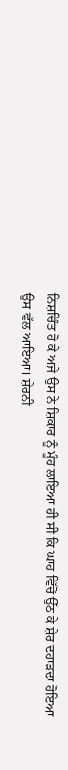ਨਿਸ਼ਚਿੰਤ ਹੋ ਕੇ ਅਜੇ ਉਸ ਨੇ ਸ਼ਿਕਾਰ ਨੂੰ ਮੂੰਹ ਲਾਇਆ ਹੀ ਸੀ ਕਿ ਘਾਹ ਵਿੱਚੋਂ ਉੱਠ ਕੇ ਸ਼ੇਰ ਦਹਾੜਦਾ ਹੋਇਆ ਉਸ ਵੱਲ ਆਇਆ। ਸ਼ੇਰਨੀ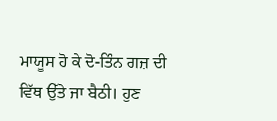ਮਾਯੂਸ ਹੋ ਕੇ ਦੋ-ਤਿੰਨ ਗਜ਼ ਦੀ ਵਿੱਥ ਉੱਤੇ ਜਾ ਬੈਠੀ। ਹੁਣ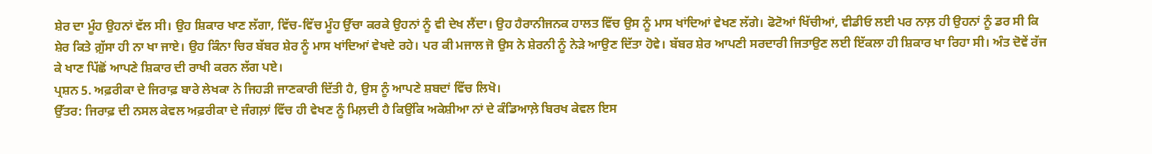ਸ਼ੇਰ ਦਾ ਮੂੰਹ ਉਹਨਾਂ ਵੱਲ ਸੀ। ਉਹ ਸ਼ਿਕਾਰ ਖਾਣ ਲੱਗਾ, ਵਿੱਚ-ਵਿੱਚ ਮੂੰਹ ਉੱਚਾ ਕਰਕੇ ਉਹਨਾਂ ਨੂੰ ਵੀ ਦੇਖ ਲੈਂਦਾ। ਉਹ ਹੈਰਾਨੀਜਨਕ ਹਾਲਤ ਵਿੱਚ ਉਸ ਨੂੰ ਮਾਸ ਖਾਂਦਿਆਂ ਵੇਖਣ ਲੱਗੇ। ਫੋਟੋਆਂ ਖਿੱਚੀਆਂ, ਵੀਡੀਓ ਲਈ ਪਰ ਨਾਲ਼ ਹੀ ਉਹਨਾਂ ਨੂੰ ਡਰ ਸੀ ਕਿ ਸ਼ੇਰ ਕਿਤੇ ਗ਼ੁੱਸਾ ਹੀ ਨਾ ਖਾ ਜਾਏ। ਉਹ ਕਿੰਨਾ ਚਿਰ ਬੱਬਰ ਸ਼ੇਰ ਨੂੰ ਮਾਸ ਖਾਂਦਿਆਂ ਵੇਖਦੇ ਰਹੇ। ਪਰ ਕੀ ਮਜਾਲ ਜੋ ਉਸ ਨੇ ਸ਼ੇਰਨੀ ਨੂੰ ਨੇੜੇ ਆਉਣ ਦਿੱਤਾ ਹੋਵੇ। ਬੱਬਰ ਸ਼ੇਰ ਆਪਣੀ ਸਰਦਾਰੀ ਜਿਤਾਉਣ ਲਈ ਇੱਕਲਾ ਹੀ ਸ਼ਿਕਾਰ ਖਾ ਰਿਹਾ ਸੀ। ਅੰਤ ਦੋਵੇਂ ਰੱਜ ਕੇ ਖਾਣ ਪਿੱਛੋਂ ਆਪਣੇ ਸ਼ਿਕਾਰ ਦੀ ਰਾਖੀ ਕਰਨ ਲੱਗ ਪਏ।
ਪ੍ਰਸ਼ਨ 5. ਅਫ਼ਰੀਕਾ ਦੇ ਜਿਰਾਫ਼ ਬਾਰੇ ਲੇਖਕਾ ਨੇ ਜਿਹੜੀ ਜਾਣਕਾਰੀ ਦਿੱਤੀ ਹੈ, ਉਸ ਨੂੰ ਆਪਣੇ ਸ਼ਬਦਾਂ ਵਿੱਚ ਲਿਖੋ।
ਉੱਤਰ: ਜਿਰਾਫ਼ ਦੀ ਨਸਲ ਕੇਵਲ ਅਫ਼ਰੀਕਾ ਦੇ ਜੰਗਲ਼ਾਂ ਵਿੱਚ ਹੀ ਵੇਖਣ ਨੂੰ ਮਿਲ਼ਦੀ ਹੈ ਕਿਉਂਕਿ ਅਕੇਸ਼ੀਆ ਨਾਂ ਦੇ ਕੰਡਿਆਲ਼ੇ ਬਿਰਖ ਕੇਵਲ ਇਸ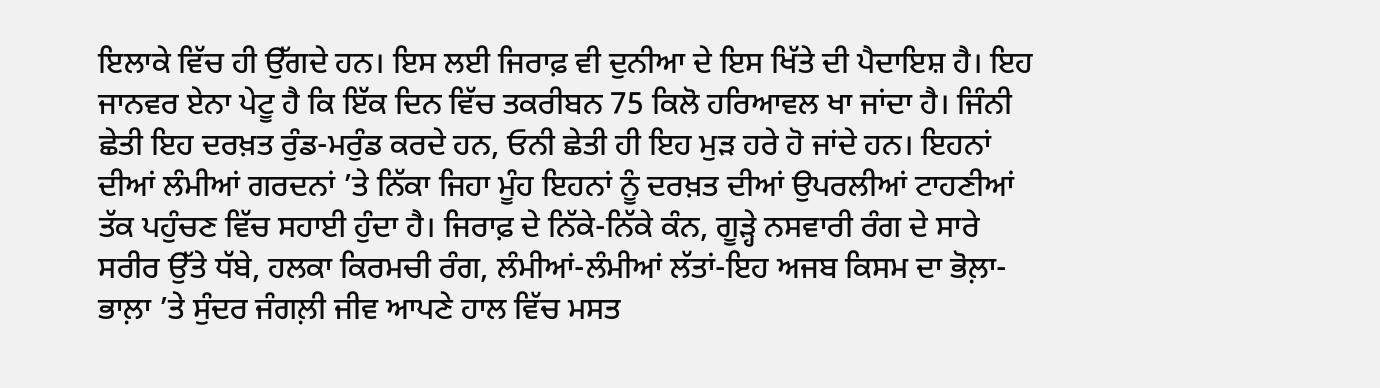ਇਲਾਕੇ ਵਿੱਚ ਹੀ ਉੱਗਦੇ ਹਨ। ਇਸ ਲਈ ਜਿਰਾਫ਼ ਵੀ ਦੁਨੀਆ ਦੇ ਇਸ ਖਿੱਤੇ ਦੀ ਪੈਦਾਇਸ਼ ਹੈ। ਇਹ ਜਾਨਵਰ ਏਨਾ ਪੇਟੂ ਹੈ ਕਿ ਇੱਕ ਦਿਨ ਵਿੱਚ ਤਕਰੀਬਨ 75 ਕਿਲੋ ਹਰਿਆਵਲ ਖਾ ਜਾਂਦਾ ਹੈ। ਜਿੰਨੀ ਛੇਤੀ ਇਹ ਦਰਖ਼ਤ ਰੁੰਡ-ਮਰੁੰਡ ਕਰਦੇ ਹਨ, ਓਨੀ ਛੇਤੀ ਹੀ ਇਹ ਮੁੜ ਹਰੇ ਹੋ ਜਾਂਦੇ ਹਨ। ਇਹਨਾਂ ਦੀਆਂ ਲੰਮੀਆਂ ਗਰਦਨਾਂ ’ਤੇ ਨਿੱਕਾ ਜਿਹਾ ਮੂੰਹ ਇਹਨਾਂ ਨੂੰ ਦਰਖ਼ਤ ਦੀਆਂ ਉਪਰਲੀਆਂ ਟਾਹਣੀਆਂ ਤੱਕ ਪਹੁੰਚਣ ਵਿੱਚ ਸਹਾਈ ਹੁੰਦਾ ਹੈ। ਜਿਰਾਫ਼ ਦੇ ਨਿੱਕੇ-ਨਿੱਕੇ ਕੰਨ, ਗੂੜ੍ਹੇ ਨਸਵਾਰੀ ਰੰਗ ਦੇ ਸਾਰੇ ਸਰੀਰ ਉੱਤੇ ਧੱਬੇ, ਹਲਕਾ ਕਿਰਮਚੀ ਰੰਗ, ਲੰਮੀਆਂ-ਲੰਮੀਆਂ ਲੱਤਾਂ-ਇਹ ਅਜਬ ਕਿਸਮ ਦਾ ਭੋਲ਼ਾ-ਭਾਲ਼ਾ ’ਤੇ ਸੁੰਦਰ ਜੰਗਲ਼ੀ ਜੀਵ ਆਪਣੇ ਹਾਲ ਵਿੱਚ ਮਸਤ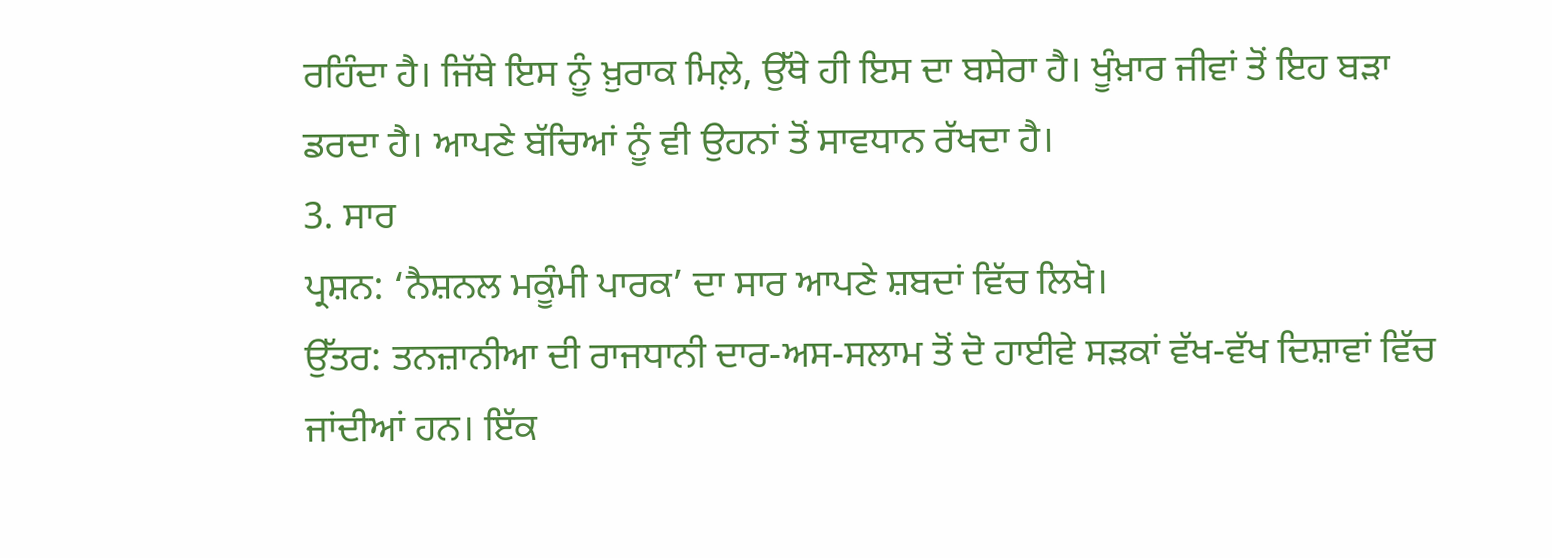ਰਹਿੰਦਾ ਹੈ। ਜਿੱਥੇ ਇਸ ਨੂੰ ਖ਼ੁਰਾਕ ਮਿਲ਼ੇ, ਉੱਥੇ ਹੀ ਇਸ ਦਾ ਬਸੇਰਾ ਹੈ। ਖੂੰਖ਼ਾਰ ਜੀਵਾਂ ਤੋਂ ਇਹ ਬੜਾ ਡਰਦਾ ਹੈ। ਆਪਣੇ ਬੱਚਿਆਂ ਨੂੰ ਵੀ ਉਹਨਾਂ ਤੋਂ ਸਾਵਧਾਨ ਰੱਖਦਾ ਹੈ।
3. ਸਾਰ
ਪ੍ਰਸ਼ਨ: ‘ਨੈਸ਼ਨਲ ਮਕੂੰਮੀ ਪਾਰਕ’ ਦਾ ਸਾਰ ਆਪਣੇ ਸ਼ਬਦਾਂ ਵਿੱਚ ਲਿਖੋ।
ਉੱਤਰ: ਤਨਜ਼ਾਨੀਆ ਦੀ ਰਾਜਧਾਨੀ ਦਾਰ-ਅਸ-ਸਲਾਮ ਤੋਂ ਦੋ ਹਾਈਵੇ ਸੜਕਾਂ ਵੱਖ-ਵੱਖ ਦਿਸ਼ਾਵਾਂ ਵਿੱਚ ਜਾਂਦੀਆਂ ਹਨ। ਇੱਕ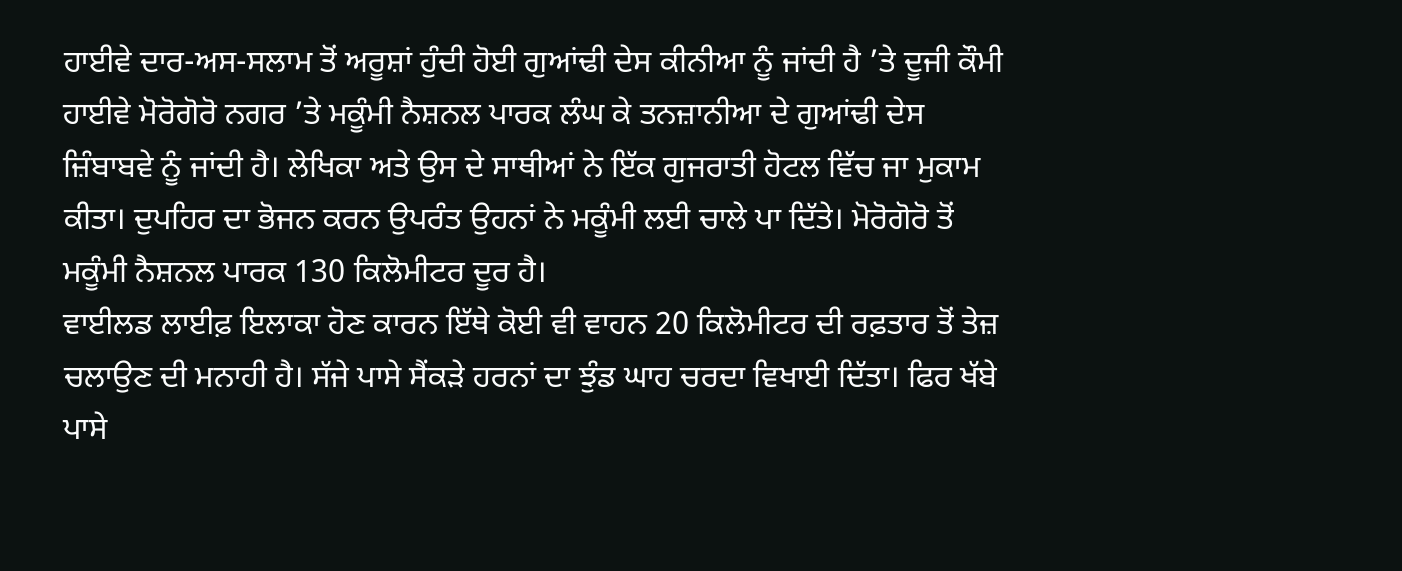ਹਾਈਵੇ ਦਾਰ-ਅਸ-ਸਲਾਮ ਤੋਂ ਅਰੂਸ਼ਾਂ ਹੁੰਦੀ ਹੋਈ ਗੁਆਂਢੀ ਦੇਸ ਕੀਨੀਆ ਨੂੰ ਜਾਂਦੀ ਹੈ ’ਤੇ ਦੂਜੀ ਕੌਮੀ ਹਾਈਵੇ ਮੋਰੋਗੋਰੋ ਨਗਰ ’ਤੇ ਮਕੂੰਮੀ ਨੈਸ਼ਨਲ ਪਾਰਕ ਲੰਘ ਕੇ ਤਨਜ਼ਾਨੀਆ ਦੇ ਗੁਆਂਢੀ ਦੇਸ ਜ਼ਿੰਬਾਬਵੇ ਨੂੰ ਜਾਂਦੀ ਹੈ। ਲੇਖਿਕਾ ਅਤੇ ਉਸ ਦੇ ਸਾਥੀਆਂ ਨੇ ਇੱਕ ਗੁਜਰਾਤੀ ਹੋਟਲ ਵਿੱਚ ਜਾ ਮੁਕਾਮ ਕੀਤਾ। ਦੁਪਹਿਰ ਦਾ ਭੋਜਨ ਕਰਨ ਉਪਰੰਤ ਉਹਨਾਂ ਨੇ ਮਕੂੰਮੀ ਲਈ ਚਾਲੇ ਪਾ ਦਿੱਤੇ। ਮੋਰੋਗੋਰੋ ਤੋਂ ਮਕੂੰਮੀ ਨੈਸ਼ਨਲ ਪਾਰਕ 130 ਕਿਲੋਮੀਟਰ ਦੂਰ ਹੈ।
ਵਾਈਲਡ ਲਾਈਫ਼ ਇਲਾਕਾ ਹੋਣ ਕਾਰਨ ਇੱਥੇ ਕੋਈ ਵੀ ਵਾਹਨ 20 ਕਿਲੋਮੀਟਰ ਦੀ ਰਫ਼ਤਾਰ ਤੋਂ ਤੇਜ਼ ਚਲਾਉਣ ਦੀ ਮਨਾਹੀ ਹੈ। ਸੱਜੇ ਪਾਸੇ ਸੈਂਕੜੇ ਹਰਨਾਂ ਦਾ ਝੁੰਡ ਘਾਹ ਚਰਦਾ ਵਿਖਾਈ ਦਿੱਤਾ। ਫਿਰ ਖੱਬੇ ਪਾਸੇ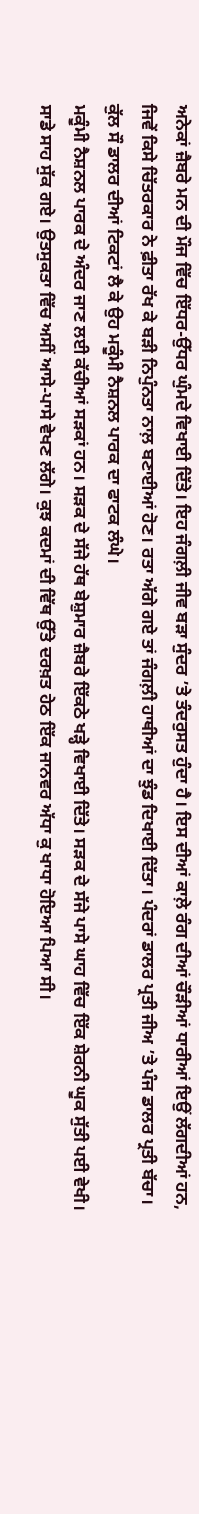ਅਨੇਕਾਂ ਜ਼ੈਬਰੇ ਮਨ ਦੀ ਮੌਜ ਵਿੱਚ ਇੱਧਰ-ਉੱਧਰ ਘੁੰਮਦੇ ਵਿਖਾਈ ਦਿੱਤੇ। ਇਹ ਜੰਗਲ਼ੀ ਜੀਵ ਬੜਾ ਸੁੰਦਰ ’ਤੇ ਤੰਦਰੁਸਤ ਹੁੰਦਾ ਹੈ। ਇਸ ਦੀਆਂ ਕਾਲ਼ੇ ਰੰਗ ਦੀਆਂ ਚੌੜੀਆਂ ਧਾਰੀਆਂ ਇਉਂ ਲੱਗਦੀਆਂ ਹਨ, ਜਿਵੇਂ ਕਿਸੇ ਚਿੱਤਰਕਾਰ ਨੇ ਫ਼ੀਤਾ ਰੱਖ ਕੇ ਬੜੀ ਨਿਪੁੰਨਤਾ ਨਾਲ਼ ਬਣਾਈਆਂ ਹੋਣ। ਰਤਾ ਅੱਗੇ ਗਏ ਤਾਂ ਜੰਗਲ਼ੀ ਹਾਥੀਆਂ ਦਾ ਝੁੰਡ ਦਿਖਾਈ ਦਿੱਤਾ। ਪੰਦਰਾਂ ਡਾਲਰ ਪ੍ਰਤੀ ਜੀਅ ’ਤੇ ਪੰਜ ਡਾਲਰ ਪ੍ਰਤੀ ਬੱਚਾ। ਕੁੱਲ ਸੌ ਡਾਲਰ ਦੀਆਂ ਟਿਕਟਾਂ ਲੈ ਕੇ ਉਹ ਮਕੂੰਮੀ ਨੈਸ਼ਨਲ ਪਾਰਕ ਦਾ ਫਾਟਕ ਲੰਘੇ।
ਮਕੂੰਮੀ ਨੈਸ਼ਨਲ ਪਾਰਕ ਦੇ ਅੰਦਰ ਜਾਣ ਲਈ ਕੱਚੀਆਂ ਸੜਕਾਂ ਹਨ। ਸੜਕ ਦੇ ਸੱਜੇ ਹੱਥ ਬੇਸ਼ੁਮਾਰ ਜ਼ੈਬਰੇ ਇੱਕਠੇ ਖੜ੍ਹੇ ਵਿਖਾਈ ਦਿੱਤੇ। ਸੜਕ ਦੇ ਸੱਜੇ ਪਾਸੇ ਘਾਹ ਵਿੱਚ ਇੱਕ ਸ਼ੇਰਨੀ ਘੂਕ ਸੁੱਤੀ ਪਈ ਵੇਖੀ। ਸਾਡੇ ਸਾਹ ਸੁੱਕ ਗਏ। ਉਤਸੁਕਤਾ ਵਿੱਚ ਅਸੀਂ ਆਸੇ-ਪਾਸੇ ਵੇਖਣ ਲੱਗੇ। ਕੁਝ ਕਦਮਾਂ ਦੀ ਵਿੱਥ ਉੱਤੇ ਦਰਖ਼ਤ ਹੇਠ ਇੱਕ ਜਾਨਵਰ ਅੱਧਾ ਕੁ ਖਾਧਾ ਹੋਇਆ ਪਿਆ ਸੀ।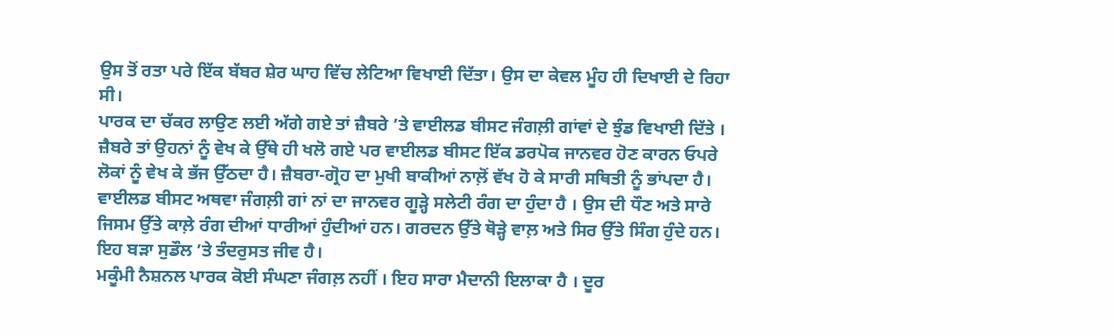ਉਸ ਤੋਂ ਰਤਾ ਪਰੇ ਇੱਕ ਬੱਬਰ ਸ਼ੇਰ ਘਾਹ ਵਿੱਚ ਲੇਟਿਆ ਵਿਖਾਈ ਦਿੱਤਾ। ਉਸ ਦਾ ਕੇਵਲ ਮੂੰਹ ਹੀ ਦਿਖਾਈ ਦੇ ਰਿਹਾ ਸੀ।
ਪਾਰਕ ਦਾ ਚੱਕਰ ਲਾਉਣ ਲਈ ਅੱਗੇ ਗਏ ਤਾਂ ਜ਼ੈਬਰੇ ’ਤੇ ਵਾਈਲਡ ਬੀਸਟ ਜੰਗਲ਼ੀ ਗਾਂਵਾਂ ਦੇ ਝੁੰਡ ਵਿਖਾਈ ਦਿੱਤੇ । ਜ਼ੈਬਰੇ ਤਾਂ ਉਹਨਾਂ ਨੂੰ ਵੇਖ ਕੇ ਉੱਥੇ ਹੀ ਖਲੋ ਗਏ ਪਰ ਵਾਈਲਡ ਬੀਸਟ ਇੱਕ ਡਰਪੋਕ ਜਾਨਵਰ ਹੋਣ ਕਾਰਨ ਓਪਰੇ ਲੋਕਾਂ ਨੂੰ ਵੇਖ ਕੇ ਭੱਜ ਉੱਠਦਾ ਹੈ। ਜ਼ੈਬਰਾ-ਗ੍ਰੋਹ ਦਾ ਮੁਖੀ ਬਾਕੀਆਂ ਨਾਲ਼ੋਂ ਵੱਖ ਹੋ ਕੇ ਸਾਰੀ ਸਥਿਤੀ ਨੂੰ ਭਾਂਪਦਾ ਹੈ। ਵਾਈਲਡ ਬੀਸਟ ਅਥਵਾ ਜੰਗਲ਼ੀ ਗਾਂ ਨਾਂ ਦਾ ਜਾਨਵਰ ਗੂੜ੍ਹੇ ਸਲੇਟੀ ਰੰਗ ਦਾ ਹੁੰਦਾ ਹੈ । ਉਸ ਦੀ ਧੌਣ ਅਤੇ ਸਾਰੇ ਜਿਸਮ ਉੱਤੇ ਕਾਲ਼ੇ ਰੰਗ ਦੀਆਂ ਧਾਰੀਆਂ ਹੁੰਦੀਆਂ ਹਨ। ਗਰਦਨ ਉੱਤੇ ਥੋੜ੍ਹੇ ਵਾਲ਼ ਅਤੇ ਸਿਰ ਉੱਤੇ ਸਿੰਗ ਹੁੰਦੇ ਹਨ। ਇਹ ਬੜਾ ਸੁਡੌਲ ’ਤੇ ਤੰਦਰੁਸਤ ਜੀਵ ਹੈ।
ਮਕੂੰਮੀ ਨੈਸ਼ਨਲ ਪਾਰਕ ਕੋਈ ਸੰਘਣਾ ਜੰਗਲ਼ ਨਹੀਂ । ਇਹ ਸਾਰਾ ਮੈਦਾਨੀ ਇਲਾਕਾ ਹੈ । ਦੂਰ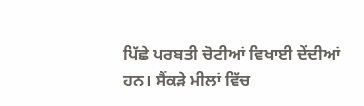ਪਿੱਛੇ ਪਰਬਤੀ ਚੋਟੀਆਂ ਵਿਖਾਈ ਦੇਂਦੀਆਂ ਹਨ। ਸੈਂਕੜੇ ਮੀਲਾਂ ਵਿੱਚ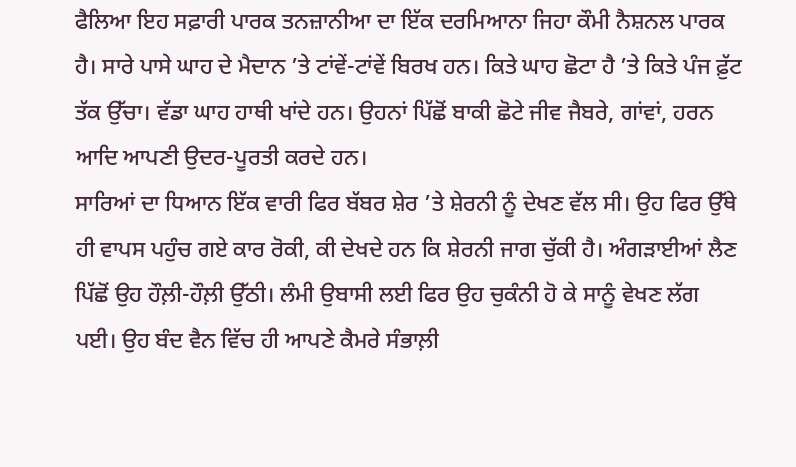ਫੈਲਿਆ ਇਹ ਸਫ਼ਾਰੀ ਪਾਰਕ ਤਨਜ਼ਾਨੀਆ ਦਾ ਇੱਕ ਦਰਮਿਆਨਾ ਜਿਹਾ ਕੌਮੀ ਨੈਸ਼ਨਲ ਪਾਰਕ ਹੈ। ਸਾਰੇ ਪਾਸੇ ਘਾਹ ਦੇ ਮੈਦਾਨ ’ਤੇ ਟਾਂਵੇਂ-ਟਾਂਵੇਂ ਬਿਰਖ ਹਨ। ਕਿਤੇ ਘਾਹ ਛੋਟਾ ਹੈ ’ਤੇ ਕਿਤੇ ਪੰਜ ਫ਼ੁੱਟ ਤੱਕ ਉੱਚਾ। ਵੱਡਾ ਘਾਹ ਹਾਥੀ ਖਾਂਦੇ ਹਨ। ਉਹਨਾਂ ਪਿੱਛੋਂ ਬਾਕੀ ਛੋਟੇ ਜੀਵ ਜੈਬਰੇ, ਗਾਂਵਾਂ, ਹਰਨ ਆਦਿ ਆਪਣੀ ਉਦਰ-ਪੂਰਤੀ ਕਰਦੇ ਹਨ।
ਸਾਰਿਆਂ ਦਾ ਧਿਆਨ ਇੱਕ ਵਾਰੀ ਫਿਰ ਬੱਬਰ ਸ਼ੇਰ ’ਤੇ ਸ਼ੇਰਨੀ ਨੂੰ ਦੇਖਣ ਵੱਲ ਸੀ। ਉਹ ਫਿਰ ਉੱਥੇ ਹੀ ਵਾਪਸ ਪਹੁੰਚ ਗਏ ਕਾਰ ਰੋਕੀ, ਕੀ ਦੇਖਦੇ ਹਨ ਕਿ ਸ਼ੇਰਨੀ ਜਾਗ ਚੁੱਕੀ ਹੈ। ਅੰਗੜਾਈਆਂ ਲੈਣ ਪਿੱਛੋਂ ਉਹ ਹੌਲ਼ੀ-ਹੌਲ਼ੀ ਉੱਠੀ। ਲੰਮੀ ਉਬਾਸੀ ਲਈ ਫਿਰ ਉਹ ਚੁਕੰਨੀ ਹੋ ਕੇ ਸਾਨੂੰ ਵੇਖਣ ਲੱਗ ਪਈ। ਉਹ ਬੰਦ ਵੈਨ ਵਿੱਚ ਹੀ ਆਪਣੇ ਕੈਮਰੇ ਸੰਭਾਲ਼ੀ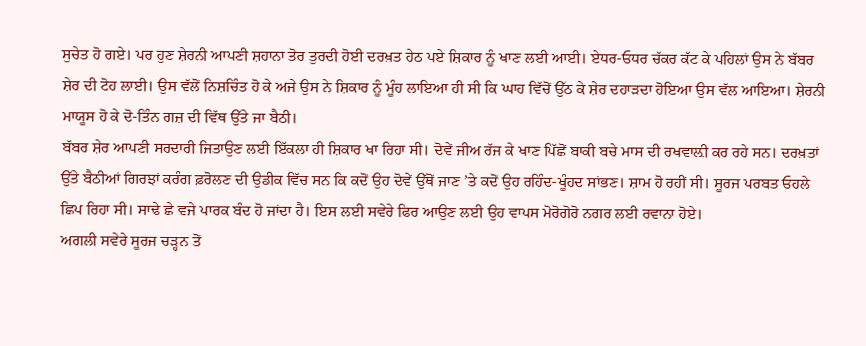ਸੁਚੇਤ ਹੋ ਗਏ। ਪਰ ਹੁਣ ਸ਼ੇਰਨੀ ਆਪਣੀ ਸ਼ਹਾਨਾ ਤੋਰ ਤੁਰਦੀ ਹੋਈ ਦਰਖ਼ਤ ਹੇਠ ਪਏ ਸ਼ਿਕਾਰ ਨੂੰ ਖਾਣ ਲਈ ਆਈ। ਏਧਰ-ਓਧਰ ਚੱਕਰ ਕੱਟ ਕੇ ਪਹਿਲਾਂ ਉਸ ਨੇ ਬੱਬਰ ਸ਼ੇਰ ਦੀ ਟੋਹ ਲਾਈ। ਉਸ ਵੱਲੋਂ ਨਿਸ਼ਚਿੰਤ ਹੋ ਕੇ ਅਜੇ ਉਸ ਨੇ ਸ਼ਿਕਾਰ ਨੂੰ ਮੂੰਹ ਲਾਇਆ ਹੀ ਸੀ ਕਿ ਘਾਹ ਵਿੱਚੋਂ ਉੱਠ ਕੇ ਸ਼ੇਰ ਦਹਾੜਦਾ ਹੋਇਆ ਉਸ ਵੱਲ ਆਇਆ। ਸ਼ੇਰਨੀ ਮਾਯੂਸ ਹੋ ਕੇ ਦੋ-ਤਿੰਨ ਗਜ਼ ਦੀ ਵਿੱਥ ਉੱਤੇ ਜਾ ਬੈਠੀ।
ਬੱਬਰ ਸ਼ੇਰ ਆਪਣੀ ਸਰਦਾਰੀ ਜਿਤਾਉਣ ਲਈ ਇੱਕਲਾ ਹੀ ਸ਼ਿਕਾਰ ਖਾ ਰਿਹਾ ਸੀ। ਦੋਵੇਂ ਜੀਅ ਰੱਜ ਕੇ ਖਾਣ ਪਿੱਛੋਂ ਬਾਕੀ ਬਚੇ ਮਾਸ ਦੀ ਰਖਵਾਲ਼ੀ ਕਰ ਰਹੇ ਸਨ। ਦਰਖ਼ਤਾਂ ਉੱਤੇ ਬੈਠੀਆਂ ਗਿਰਝਾਂ ਕਰੰਗ ਫ਼ਰੋਲਣ ਦੀ ਉਡੀਕ ਵਿੱਚ ਸਨ ਕਿ ਕਦੋਂ ਉਹ ਦੋਵੇਂ ਉੱਥੋਂ ਜਾਣ ’ਤੇ ਕਦੋਂ ਉਹ ਰਹਿੰਦ-ਖੂੰਹਦ ਸਾਂਭਣ। ਸ਼ਾਮ ਹੋ ਰਹੀਂ ਸੀ। ਸੂਰਜ ਪਰਬਤ ਓਹਲੇ ਛਿਪ ਰਿਹਾ ਸੀ। ਸਾਢੇ ਛੇ ਵਜੇ ਪਾਰਕ ਬੰਦ ਹੋ ਜਾਂਦਾ ਹੈ। ਇਸ ਲਈ ਸਵੇਰੇ ਫਿਰ ਆਉਣ ਲਈ ਉਹ ਵਾਪਸ ਮੋਰੋਗੋਰੋ ਨਗਰ ਲਈ ਰਵਾਨਾ ਹੋਏ।
ਅਗਲੀ ਸਵੇਰੇ ਸੂਰਜ ਚੜ੍ਹਨ ਤੋਂ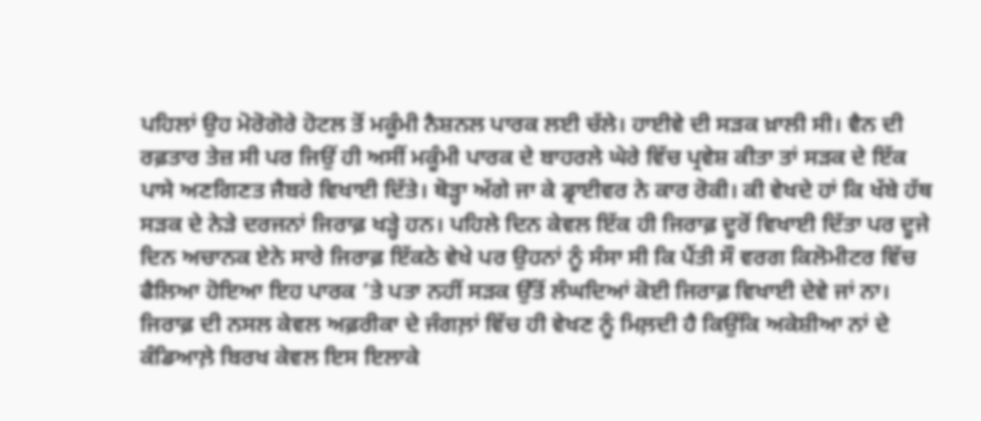ਪਹਿਲਾਂ ਉਹ ਮੋਰੋਗੋਰੇ ਹੋਟਲ ਤੋਂ ਮਕੂੰਮੀ ਨੈਸ਼ਨਲ ਪਾਰਕ ਲਈ ਚੱਲੇ। ਹਾਈਵੇ ਦੀ ਸੜਕ ਖ਼ਾਲੀ ਸੀ। ਵੈਨ ਦੀ ਰਫ਼ਤਾਰ ਤੇਜ਼ ਸੀ ਪਰ ਜਿਉਂ ਹੀ ਅਸੀਂ ਮਕੂੰਮੀ ਪਾਰਕ ਦੇ ਬਾਹਰਲੇ ਘੇਰੇ ਵਿੱਚ ਪ੍ਰਵੇਸ਼ ਕੀਤਾ ਤਾਂ ਸੜਕ ਦੇ ਇੱਕ ਪਾਸੇ ਅਣਗਿਣਤ ਜੈਬਰੇ ਵਿਖਾਈ ਦਿੱਤੇ। ਥੋੜ੍ਹਾ ਅੱਗੇ ਜਾ ਕੇ ਡ੍ਰਾਈਵਰ ਨੇ ਕਾਰ ਰੋਕੀ। ਕੀ ਵੇਖਦੇ ਹਾਂ ਕਿ ਖੱਬੇ ਹੱਥ ਸੜਕ ਦੇ ਨੇੜੇ ਦਰਜਨਾਂ ਜਿਰਾਫ਼ ਖੜ੍ਹੇ ਹਨ। ਪਹਿਲੇ ਦਿਨ ਕੇਵਲ ਇੱਕ ਹੀ ਜਿਰਾਫ਼ ਦੂਰੋਂ ਵਿਖਾਈ ਦਿੱਤਾ ਪਰ ਦੂਜੇ ਦਿਨ ਅਚਾਨਕ ਏਨੇ ਸਾਰੇ ਜਿਰਾਫ਼ ਇੱਕਠੇ ਵੇਖੇ ਪਰ ਉਹਨਾਂ ਨੂੰ ਸੰਸਾ ਸੀ ਕਿ ਪੈਂਤੀ ਸੌ ਵਰਗ ਕਿਲੋਮੀਟਰ ਵਿੱਚ ਫੈਲਿਆ ਹੋਇਆ ਇਹ ਪਾਰਕ ’ਤੇ ਪਤਾ ਨਹੀਂ ਸੜਕ ਉੱਤੋਂ ਲੰਘਦਿਆਂ ਕੋਈ ਜਿਰਾਫ਼ ਵਿਖਾਈ ਦੇਵੇ ਜਾਂ ਨਾ।
ਜਿਰਾਫ਼ ਦੀ ਨਸਲ ਕੇਵਲ ਅਫ਼ਰੀਕਾ ਦੇ ਜੰਗਲ਼ਾਂ ਵਿੱਚ ਹੀ ਵੇਖਣ ਨੂੰ ਮਿਲ਼ਦੀ ਹੈ ਕਿਉਂਕਿ ਅਕੇਸ਼ੀਆ ਨਾਂ ਦੇ ਕੰਡਿਆਲ਼ੇ ਬਿਰਖ ਕੇਵਲ ਇਸ ਇਲਾਕੇ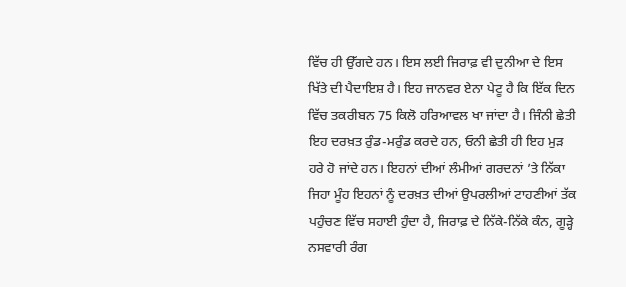ਵਿੱਚ ਹੀ ਉੱਗਦੇ ਹਨ। ਇਸ ਲਈ ਜਿਰਾਫ਼ ਵੀ ਦੁਨੀਆ ਦੇ ਇਸ ਖਿੱਤੇ ਦੀ ਪੈਦਾਇਸ਼ ਹੈ। ਇਹ ਜਾਨਵਰ ਏਨਾ ਪੇਟੂ ਹੈ ਕਿ ਇੱਕ ਦਿਨ ਵਿੱਚ ਤਕਰੀਬਨ 75 ਕਿਲੋ ਹਰਿਆਵਲ ਖਾ ਜਾਂਦਾ ਹੈ। ਜਿੰਨੀ ਛੇਤੀ ਇਹ ਦਰਖ਼ਤ ਰੁੰਡ-ਮਰੁੰਡ ਕਰਦੇ ਹਨ, ਓਨੀ ਛੇਤੀ ਹੀ ਇਹ ਮੁੜ ਹਰੇ ਹੋ ਜਾਂਦੇ ਹਨ। ਇਹਨਾਂ ਦੀਆਂ ਲੰਮੀਆਂ ਗਰਦਨਾਂ ’ਤੇ ਨਿੱਕਾ ਜਿਹਾ ਮੂੰਹ ਇਹਨਾਂ ਨੂੰ ਦਰਖ਼ਤ ਦੀਆਂ ਉਪਰਲੀਆਂ ਟਾਹਣੀਆਂ ਤੱਕ ਪਹੁੰਚਣ ਵਿੱਚ ਸਹਾਈ ਹੁੰਦਾ ਹੈ, ਜਿਰਾਫ਼ ਦੇ ਨਿੱਕੇ-ਨਿੱਕੇ ਕੰਨ, ਗੂੜ੍ਹੇ ਨਸਵਾਰੀ ਰੰਗ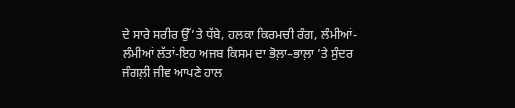ਦੇ ਸਾਰੇ ਸਰੀਰ ਉੱ’ਤੇ ਧੱਬੇ, ਹਲਕਾ ਕਿਰਮਚੀ ਰੰਗ, ਲੰਮੀਆਂ-ਲੰਮੀਆਂ ਲੱਤਾਂ-ਇਹ ਅਜਬ ਕਿਸਮ ਦਾ ਭੋਲ਼ਾ–ਭਾਲ਼ਾ ’ਤੇ ਸੁੰਦਰ ਜੰਗਲ਼ੀ ਜੀਵ ਆਪਣੇ ਹਾਲ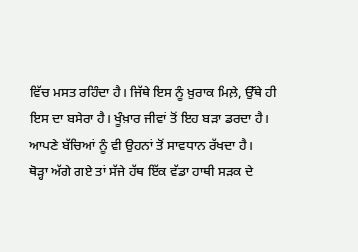ਵਿੱਚ ਮਸਤ ਰਹਿੰਦਾ ਹੈ। ਜਿੱਥੇ ਇਸ ਨੂੰ ਖ਼ੁਰਾਕ ਮਿਲ਼ੇ, ਉੱਥੇ ਹੀ ਇਸ ਦਾ ਬਸੇਰਾ ਹੈ। ਖੂੰਖ਼ਾਰ ਜੀਵਾਂ ਤੋਂ ਇਹ ਬੜਾ ਡਰਦਾ ਹੈ। ਆਪਣੇ ਬੱਚਿਆਂ ਨੂੰ ਵੀ ਉਹਨਾਂ ਤੋਂ ਸਾਵਧਾਨ ਰੱਖਦਾ ਹੈ।
ਥੋੜ੍ਹਾ ਅੱਗੇ ਗਏ ਤਾਂ ਸੱਜੇ ਹੱਥ ਇੱਕ ਵੱਡਾ ਹਾਥੀ ਸੜਕ ਦੇ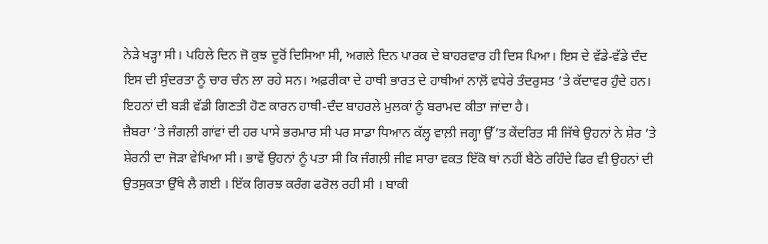ਨੇੜੇ ਖੜ੍ਹਾ ਸੀ। ਪਹਿਲੇ ਦਿਨ ਜੋ ਕੁਝ ਦੂਰੋਂ ਦਿਸਿਆ ਸੀ, ਅਗਲੇ ਦਿਨ ਪਾਰਕ ਦੇ ਬਾਹਰਵਾਰ ਹੀ ਦਿਸ ਪਿਆ। ਇਸ ਦੇ ਵੱਡੇ-ਵੱਡੇ ਦੰਦ ਇਸ ਦੀ ਸੁੰਦਰਤਾ ਨੂੰ ਚਾਰ ਚੰਨ ਲਾ ਰਹੇ ਸਨ। ਅਫ਼ਰੀਕਾ ਦੇ ਹਾਥੀ ਭਾਰਤ ਦੇ ਹਾਥੀਆਂ ਨਾਲ਼ੋਂ ਵਧੇਰੇ ਤੰਦਰੁਸਤ ’ਤੇ ਕੱਦਾਵਰ ਹੁੰਦੇ ਹਨ। ਇਹਨਾਂ ਦੀ ਬੜੀ ਵੱਡੀ ਗਿਣਤੀ ਹੋਣ ਕਾਰਨ ਹਾਥੀ-ਦੰਦ ਬਾਹਰਲੇ ਮੁਲਕਾਂ ਨੂੰ ਬਰਾਮਦ ਕੀਤਾ ਜਾਂਦਾ ਹੈ।
ਜ਼ੈਬਰਾ ’ਤੇ ਜੰਗਲ਼ੀ ਗਾਂਵਾਂ ਦੀ ਹਰ ਪਾਸੇ ਭਰਮਾਰ ਸੀ ਪਰ ਸਾਡਾ ਧਿਆਨ ਕੱਲ੍ਹ ਵਾਲ਼ੀ ਜਗ੍ਹਾ ਉੱ’ਤ ਕੇਂਦਰਿਤ ਸੀ ਜਿੱਥੇ ਉਹਨਾਂ ਨੇ ਸ਼ੇਰ ’ਤੇ ਸ਼ੇਰਨੀ ਦਾ ਜੋੜਾ ਵੇਖਿਆ ਸੀ। ਭਾਵੇਂ ਉਹਨਾਂ ਨੂੰ ਪਤਾ ਸੀ ਕਿ ਜੰਗਲ਼ੀ ਜੀਵ ਸਾਰਾ ਵਕਤ ਇੱਕੋ ਥਾਂ ਨਹੀਂ ਬੈਠੇ ਰਹਿੰਦੇ ਫਿਰ ਵੀ ਉਹਨਾਂ ਦੀ ਉਤਸੁਕਤਾ ਉੱਥੇ ਲੈ ਗਈ । ਇੱਕ ਗਿਰਝ ਕਰੰਗ ਫਰੋਲ ਰਹੀ ਸੀ । ਬਾਕੀ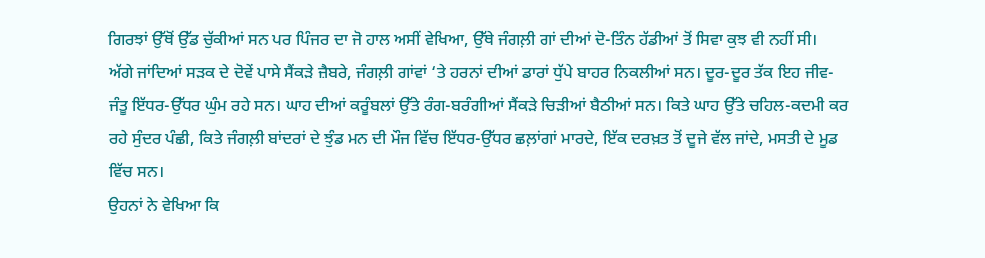ਗਿਰਝਾਂ ਉੱਥੋਂ ਉੱਡ ਚੁੱਕੀਆਂ ਸਨ ਪਰ ਪਿੰਜਰ ਦਾ ਜੋ ਹਾਲ ਅਸੀਂ ਵੇਖਿਆ, ਉੱਥੇ ਜੰਗਲ਼ੀ ਗਾਂ ਦੀਆਂ ਦੋ-ਤਿੰਨ ਹੱਡੀਆਂ ਤੋਂ ਸਿਵਾ ਕੁਝ ਵੀ ਨਹੀਂ ਸੀ।
ਅੱਗੇ ਜਾਂਦਿਆਂ ਸੜਕ ਦੇ ਦੋਵੇਂ ਪਾਸੇ ਸੈਂਕੜੇ ਜ਼ੈਬਰੇ, ਜੰਗਲ਼ੀ ਗਾਂਵਾਂ ‘ਤੇ ਹਰਨਾਂ ਦੀਆਂ ਡਾਰਾਂ ਧੁੱਪੇ ਬਾਹਰ ਨਿਕਲੀਆਂ ਸਨ। ਦੂਰ-ਦੂਰ ਤੱਕ ਇਹ ਜੀਵ-ਜੰਤੂ ਇੱਧਰ-ਉੱਧਰ ਘੁੰਮ ਰਹੇ ਸਨ। ਘਾਹ ਦੀਆਂ ਕਰੂੰਬਲਾਂ ਉੱਤੇ ਰੰਗ-ਬਰੰਗੀਆਂ ਸੈਂਕੜੇ ਚਿੜੀਆਂ ਬੈਠੀਆਂ ਸਨ। ਕਿਤੇ ਘਾਹ ਉੱਤੇ ਚਹਿਲ-ਕਦਮੀ ਕਰ ਰਹੇ ਸੁੰਦਰ ਪੰਛੀ, ਕਿਤੇ ਜੰਗਲ਼ੀ ਬਾਂਦਰਾਂ ਦੇ ਝੁੰਡ ਮਨ ਦੀ ਮੌਜ ਵਿੱਚ ਇੱਧਰ-ਉੱਧਰ ਛਲ਼ਾਂਗਾਂ ਮਾਰਦੇ, ਇੱਕ ਦਰਖ਼ਤ ਤੋਂ ਦੂਜੇ ਵੱਲ ਜਾਂਦੇ, ਮਸਤੀ ਦੇ ਮੂਡ ਵਿੱਚ ਸਨ।
ਉਹਨਾਂ ਨੇ ਵੇਖਿਆ ਕਿ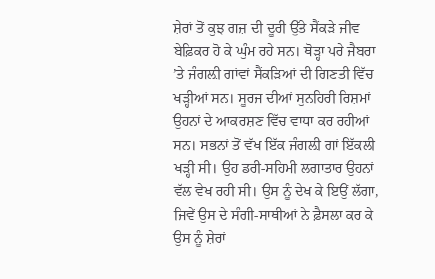ਸ਼ੇਰਾਂ ਤੋਂ ਕੁਝ ਗਜ਼ ਦੀ ਦੂਰੀ ਉੱਤੇ ਸੈਂਕੜੇ ਜੀਵ ਬੇਫ਼ਿਕਰ ਹੋ ਕੇ ਘੁੰਮ ਰਹੇ ਸਨ। ਥੋੜ੍ਹਾ ਪਰੇ ਜੈਬਰਾ ’ਤੇ ਜੰਗਲ਼ੀ ਗਾਂਵਾਂ ਸੈਂਕੜਿਆਂ ਦੀ ਗਿਣਤੀ ਵਿੱਚ ਖੜ੍ਹੀਆਂ ਸਨ। ਸੂਰਜ ਦੀਆਂ ਸੁਨਹਿਰੀ ਰਿਸ਼ਮਾਂ ਉਹਨਾਂ ਦੇ ਆਕਰਸ਼ਣ ਵਿੱਚ ਵਾਧਾ ਕਰ ਰਹੀਆਂ ਸਨ। ਸਭਨਾਂ ਤੋਂ ਵੱਖ ਇੱਕ ਜੰਗਲ਼ੀ ਗਾਂ ਇੱਕਲੀ ਖੜ੍ਹੀ ਸੀ। ਉਹ ਡਰੀ-ਸਹਿਮੀ ਲਗਾਤਾਰ ਉਹਨਾਂ ਵੱਲ ਵੇਖ ਰਹੀ ਸੀ। ਉਸ ਨੂੰ ਦੇਖ ਕੇ ਇਉਂ ਲੱਗਾ, ਜਿਵੇਂ ਉਸ ਦੇ ਸੰਗੀ-ਸਾਥੀਆਂ ਨੇ ਫ਼ੈਸਲਾ ਕਰ ਕੇ ਉਸ ਨੂੰ ਸ਼ੇਰਾਂ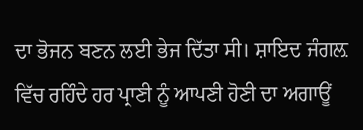ਦਾ ਭੋਜਨ ਬਣਨ ਲਈ ਭੇਜ ਦਿੱਤਾ ਸੀ। ਸ਼ਾਇਦ ਜੰਗਲ਼ ਵਿੱਚ ਰਹਿੰਦੇ ਹਰ ਪ੍ਰਾਣੀ ਨੂੰ ਆਪਣੀ ਹੋਣੀ ਦਾ ਅਗਾਊਂ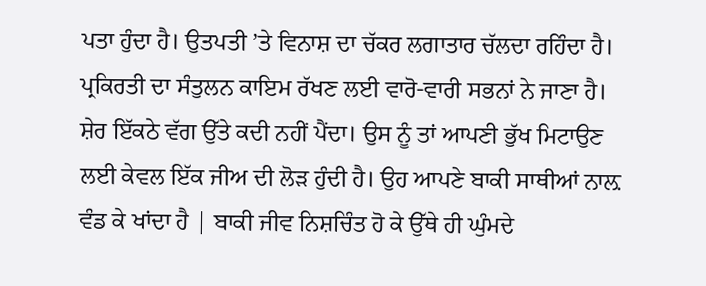ਪਤਾ ਹੁੰਦਾ ਹੈ। ਉਤਪਤੀ ’ਤੇ ਵਿਨਾਸ਼ ਦਾ ਚੱਕਰ ਲਗਾਤਾਰ ਚੱਲਦਾ ਰਹਿੰਦਾ ਹੈ। ਪ੍ਰਕਿਰਤੀ ਦਾ ਸੰਤੁਲਨ ਕਾਇਮ ਰੱਖਣ ਲਈ ਵਾਰੋ-ਵਾਰੀ ਸਭਨਾਂ ਨੇ ਜਾਣਾ ਹੈ। ਸ਼ੇਰ ਇੱਕਠੇ ਵੱਗ ਉੱਤੇ ਕਦੀ ਨਹੀਂ ਪੈਂਦਾ। ਉਸ ਨੂੰ ਤਾਂ ਆਪਣੀ ਭੁੱਖ ਮਿਟਾਉਣ ਲਈ ਕੇਵਲ ਇੱਕ ਜੀਅ ਦੀ ਲੋੜ ਹੁੰਦੀ ਹੈ। ਉਹ ਆਪਣੇ ਬਾਕੀ ਸਾਥੀਆਂ ਨਾਲ਼ ਵੰਡ ਕੇ ਖਾਂਦਾ ਹੈ | ਬਾਕੀ ਜੀਵ ਨਿਸ਼ਚਿੰਤ ਹੋ ਕੇ ਉੱਥੇ ਹੀ ਘੁੰਮਦੇ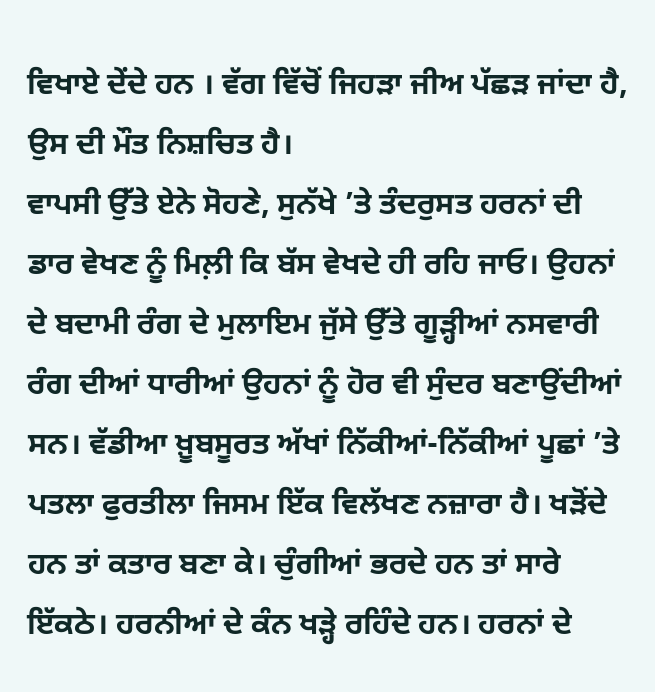ਵਿਖਾਏ ਦੇਂਦੇ ਹਨ । ਵੱਗ ਵਿੱਚੋਂ ਜਿਹੜਾ ਜੀਅ ਪੱਛੜ ਜਾਂਦਾ ਹੈ, ਉਸ ਦੀ ਮੌਤ ਨਿਸ਼ਚਿਤ ਹੈ।
ਵਾਪਸੀ ਉੱਤੇ ਏਨੇ ਸੋਹਣੇ, ਸੁਨੱਖੇ ’ਤੇ ਤੰਦਰੁਸਤ ਹਰਨਾਂ ਦੀ ਡਾਰ ਵੇਖਣ ਨੂੰ ਮਿਲ਼ੀ ਕਿ ਬੱਸ ਵੇਖਦੇ ਹੀ ਰਹਿ ਜਾਓ। ਉਹਨਾਂ ਦੇ ਬਦਾਮੀ ਰੰਗ ਦੇ ਮੁਲਾਇਮ ਜੁੱਸੇ ਉੱਤੇ ਗੂੜ੍ਹੀਆਂ ਨਸਵਾਰੀ ਰੰਗ ਦੀਆਂ ਧਾਰੀਆਂ ਉਹਨਾਂ ਨੂੰ ਹੋਰ ਵੀ ਸੁੰਦਰ ਬਣਾਉਂਦੀਆਂ ਸਨ। ਵੱਡੀਆ ਖ਼ੂਬਸੂਰਤ ਅੱਖਾਂ ਨਿੱਕੀਆਂ-ਨਿੱਕੀਆਂ ਪੂਛਾਂ ’ਤੇ ਪਤਲਾ ਫੁਰਤੀਲਾ ਜਿਸਮ ਇੱਕ ਵਿਲੱਖਣ ਨਜ਼ਾਰਾ ਹੈ। ਖੜੋਂਦੇ ਹਨ ਤਾਂ ਕਤਾਰ ਬਣਾ ਕੇ। ਚੁੰਗੀਆਂ ਭਰਦੇ ਹਨ ਤਾਂ ਸਾਰੇ ਇੱਕਠੇ। ਹਰਨੀਆਂ ਦੇ ਕੰਨ ਖੜ੍ਹੇ ਰਹਿੰਦੇ ਹਨ। ਹਰਨਾਂ ਦੇ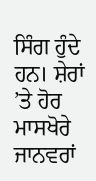ਸਿੰਗ ਹੁੰਦੇ ਹਨ। ਸ਼ੇਰਾਂ ’ਤੇ ਹੋਰ ਮਾਸਖੋਰੇ ਜਾਨਵਰਾਂ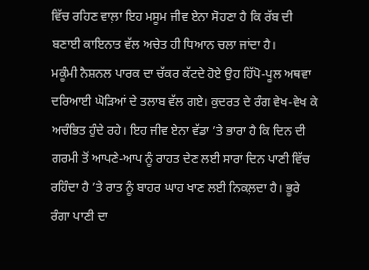ਵਿੱਚ ਰਹਿਣ ਵਾਲ਼ਾ ਇਹ ਮਸੂਮ ਜੀਵ ਏਨਾ ਸੋਹਣਾ ਹੈ ਕਿ ਰੱਬ ਦੀ ਬਣਾਈ ਕਾਇਨਾਤ ਵੱਲ ਅਚੇਤ ਹੀ ਧਿਆਨ ਚਲਾ ਜਾਂਦਾ ਹੈ।
ਮਕੂੰਮੀ ਨੈਸ਼ਨਲ ਪਾਰਕ ਦਾ ਚੱਕਰ ਕੱਟਦੇ ਹੋਏ ਉਹ ਹਿੱਪੋ-ਪੂਲ ਅਥਵਾ ਦਰਿਆਈ ਘੋੜਿਆਂ ਦੇ ਤਲਾਬ ਵੱਲ ਗਏ। ਕੁਦਰਤ ਦੇ ਰੰਗ ਵੇਖ-ਵੇਖ ਕੇ ਅਚੰਭਿਤ ਹੁੰਦੇ ਰਹੇ। ਇਹ ਜੀਵ ਏਨਾ ਵੱਡਾ ’ਤੇ ਭਾਰਾ ਹੈ ਕਿ ਦਿਨ ਦੀ ਗਰਮੀ ਤੋਂ ਆਪਣੇ-ਆਪ ਨੂੰ ਰਾਹਤ ਦੇਣ ਲਈ ਸਾਰਾ ਦਿਨ ਪਾਣੀ ਵਿੱਚ ਰਹਿੰਦਾ ਹੈ ’ਤੇ ਰਾਤ ਨੂੰ ਬਾਹਰ ਘਾਹ ਖਾਣ ਲਈ ਨਿਕਲ਼ਦਾ ਹੈ। ਭੂਰੇ ਰੰਗਾ ਪਾਣੀ ਦਾ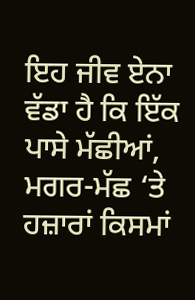ਇਹ ਜੀਵ ਏਨਾ ਵੱਡਾ ਹੈ ਕਿ ਇੱਕ ਪਾਸੇ ਮੱਛੀਆਂ, ਮਗਰ-ਮੱਛ ‘ਤੇ ਹਜ਼ਾਰਾਂ ਕਿਸਮਾਂ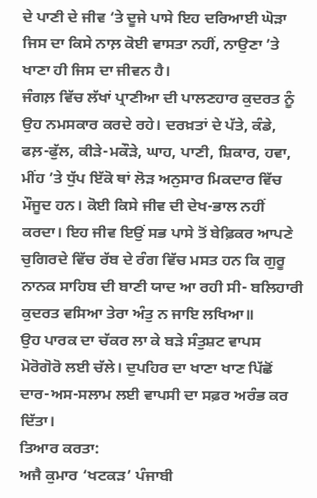ਦੇ ਪਾਣੀ ਦੇ ਜੀਵ ‘ਤੇ ਦੂਜੇ ਪਾਸੇ ਇਹ ਦਰਿਆਈ ਘੋੜਾ ਜਿਸ ਦਾ ਕਿਸੇ ਨਾਲ਼ ਕੋਈ ਵਾਸਤਾ ਨਹੀਂ, ਨਾਉਣਾ ’ਤੇ ਖਾਣਾ ਹੀ ਜਿਸ ਦਾ ਜੀਵਨ ਹੈ।
ਜੰਗਲ਼ ਵਿੱਚ ਲੱਖਾਂ ਪ੍ਰਾਣੀਆ ਦੀ ਪਾਲਣਹਾਰ ਕੁਦਰਤ ਨੂੰ ਉਹ ਨਮਸਕਾਰ ਕਰਦੇ ਰਹੇ। ਦਰਖ਼ਤਾਂ ਦੇ ਪੱਤੇ, ਕੰਡੇ, ਫਲ਼-ਫੁੱਲ, ਕੀੜੇ-ਮਕੌੜੇ, ਘਾਹ, ਪਾਣੀ, ਸ਼ਿਕਾਰ, ਹਵਾ, ਮੀਂਹ ’ਤੇ ਧੁੱਪ ਇੱਕੋ ਥਾਂ ਲੋੜ ਅਨੁਸਾਰ ਮਿਕਦਾਰ ਵਿੱਚ ਮੌਜੂਦ ਹਨ। ਕੋਈ ਕਿਸੇ ਜੀਵ ਦੀ ਦੇਖ-ਭਾਲ ਨਹੀਂ ਕਰਦਾ। ਇਹ ਜੀਵ ਇਉਂ ਸਭ ਪਾਸੇ ਤੋਂ ਬੇਫ਼ਿਕਰ ਆਪਣੇ ਚੁਗਿਰਦੇ ਵਿੱਚ ਰੱਬ ਦੇ ਰੰਗ ਵਿੱਚ ਮਸਤ ਹਨ ਕਿ ਗੁਰੂ ਨਾਨਕ ਸਾਹਿਬ ਦੀ ਬਾਣੀ ਯਾਦ ਆ ਰਹੀ ਸੀ- ਬਲਿਹਾਰੀ ਕੁਦਰਤ ਵਸਿਆ ਤੇਰਾ ਅੰਤੁ ਨ ਜਾਇ ਲਖਿਆ॥
ਉਹ ਪਾਰਕ ਦਾ ਚੱਕਰ ਲਾ ਕੇ ਬੜੇ ਸੰਤੁਸ਼ਟ ਵਾਪਸ ਮੋਰੋਗੋਰੋ ਲਈ ਚੱਲੇ। ਦੁਪਹਿਰ ਦਾ ਖਾਣਾ ਖਾਣ ਪਿੱਛੋਂ ਦਾਰ-ਅਸ-ਸਲਾਮ ਲਈ ਵਾਪਸੀ ਦਾ ਸਫ਼ਰ ਅਰੰਭ ਕਰ ਦਿੱਤਾ।
ਤਿਆਰ ਕਰਤਾ:
ਅਜੈ ਕੁਮਾਰ ‘ਖਟਕੜ’ ਪੰਜਾਬੀ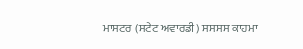ਮਾਸਟਰ (ਸਟੇਟ ਅਵਾਰਡੀ) ਸਸਸਸ ਕਾਹਮਾ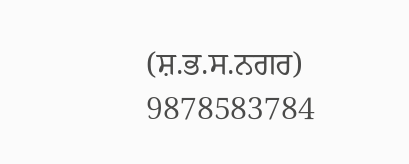(ਸ਼.ਭ.ਸ.ਨਗਰ) 9878583784